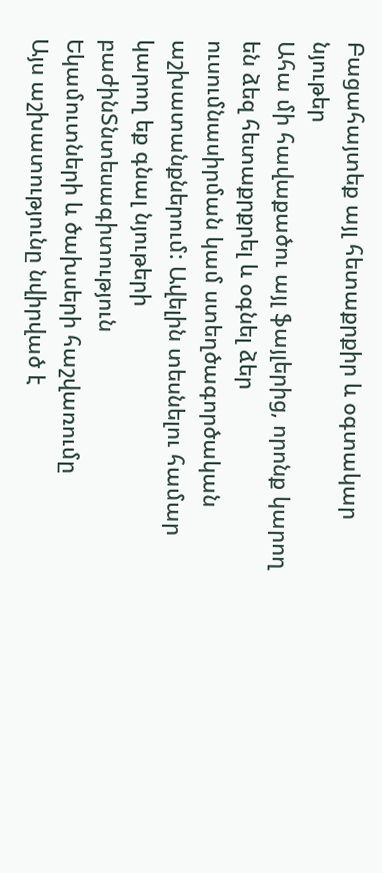Բացահայտեք այլ հետաքրքիր և օգտակար նյութեր
Ահա մի հավաքածու այլ ֆայլերից, որոնք կարող են ձեզ հետաքրքրել և օգնել ձեր ուսումնասիրման կամ ստեղծագործական աշխատանքներում: Ավելին տեսնելու համար կարող եք գնալ նյութերի բաժինՏնտեսագիտություն
Եկամուտների և ծախսերի հաշվառումը
Այս աշխատությունը նվիրված է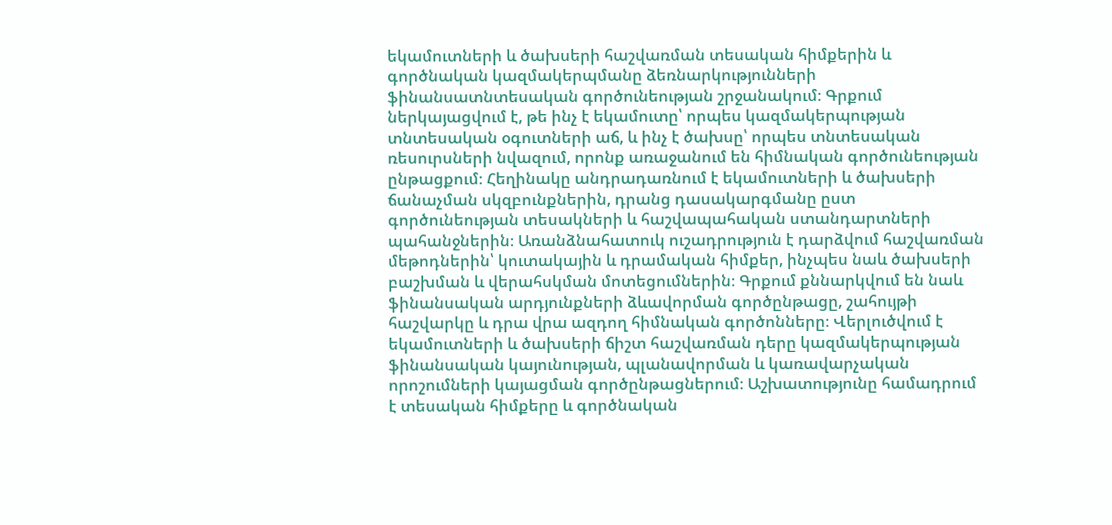եկամուտների և ծախսերի հաշվառման տեսական հիմքերին և գործնական կազմակերպմանը ձեռնարկությունների ֆինանսատնտեսական գործունեության շրջանակում։ Գրքում ներկայացվում է, թե ինչ է եկամուտը՝ որպես կազմակերպության տնտեսական օգուտների աճ, և ինչ է ծախսը՝ որպես տնտեսական ռեսուրսների նվազում, որոնք առաջանում են հիմնական գործունեության ընթացքում։ Հեղինակը անդրադառնում է եկամուտների և ծախսերի ճանաչման սկզբունքներին, դրանց դասակարգմանը ըստ գործունեության տեսակների և հաշվապահական ստանդարտների պահանջներին։ Առանձնահատուկ ուշադրություն է դարձվում հաշվառման մեթոդներին՝ կուտակային և դրամական հիմքեր, ինչպես նաև ծախսերի բաշխման և վերահսկման մոտեցումներին։ Գրքում քննարկվում են նաև ֆինանսական արդյունքների ձևավորման գործընթացը, շահույթի հաշվարկը և դրա վրա ազդող հիմնական գործոնները։ Վերլուծվում է եկամուտների և ծախսերի ճիշտ հաշվառման դերը կազմակերպության ֆինանսական կայունության, պլանավորման և կառավարչական որոշումների կայացման գործընթացներում։ Աշխատությունը համադրում է տեսական հիմքերը և գործնական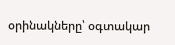օրինակները՝ օգտակար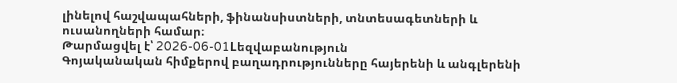լինելով հաշվապահների, ֆինանսիստների, տնտեսագետների և ուսանողների համար։
Թարմացվել է՝ 2026-06-01Lեզվաբանություն
Գոյականական հիմքերով բաղադրությունները հայերենի և անգլերենի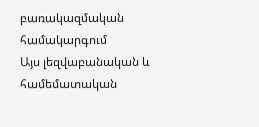բառակազմական համակարգում
Այս լեզվաբանական և համեմատական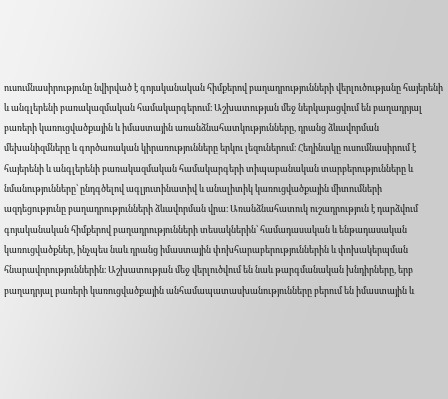ուսումնասիրությունը նվիրված է գոյականական հիմքերով բաղադրությունների վերլուծությանը հայերենի և անգլերենի բառակազմական համակարգերում։ Աշխատության մեջ ներկայացվում են բաղադրյալ բառերի կառուցվածքային և իմաստային առանձնահատկությունները, դրանց ձևավորման մեխանիզմները և գործառական կիրառությունները երկու լեզուներում։ Հեղինակը ուսումնասիրում է հայերենի և անգլերենի բառակազմական համակարգերի տիպաբանական տարբերությունները և նմանությունները՝ ընդգծելով ագլյուտինատիվ և անալիտիկ կառուցվածքային միտումների ազդեցությունը բաղադրությունների ձևավորման վրա։ Առանձնահատուկ ուշադրություն է դարձվում գոյականական հիմքերով բաղադրությունների տեսակներին՝ համադասական և ենթադասական կառուցվածքներ, ինչպես նաև դրանց իմաստային փոխհարաբերություններին և փոխակերպման հնարավորություններին։ Աշխատության մեջ վերլուծվում են նաև թարգմանական խնդիրները, երբ բաղադրյալ բառերի կառուցվածքային անհամապատասխանությունները բերում են իմաստային և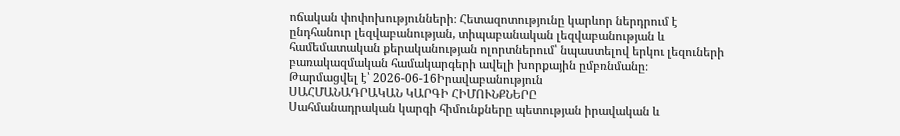ոճական փոփոխությունների։ Հետազոտությունը կարևոր ներդրում է ընդհանուր լեզվաբանության, տիպաբանական լեզվաբանության և համեմատական քերականության ոլորտներում՝ նպաստելով երկու լեզուների բառակազմական համակարգերի ավելի խորքային ըմբռնմանը։
Թարմացվել է՝ 2026-06-16Իրավաբանություն
ՍԱՀՄԱՆԱԴՐԱԿԱՆ ԿԱՐԳԻ ՀԻՄՈՒՆՔՆԵՐԸ
Սահմանադրական կարգի հիմունքները պետության իրավական և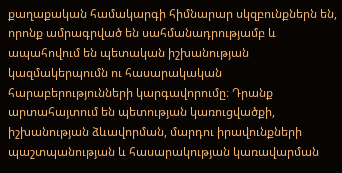քաղաքական համակարգի հիմնարար սկզբունքներն են, որոնք ամրագրված են սահմանադրությամբ և ապահովում են պետական իշխանության կազմակերպումն ու հասարակական հարաբերությունների կարգավորումը։ Դրանք արտահայտում են պետության կառուցվածքի, իշխանության ձևավորման, մարդու իրավունքների պաշտպանության և հասարակության կառավարման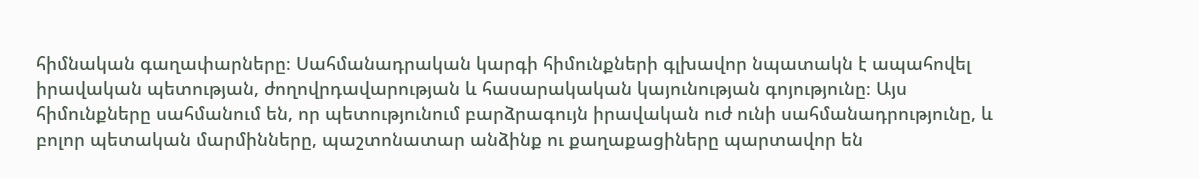հիմնական գաղափարները։ Սահմանադրական կարգի հիմունքների գլխավոր նպատակն է ապահովել իրավական պետության, ժողովրդավարության և հասարակական կայունության գոյությունը։ Այս հիմունքները սահմանում են, որ պետությունում բարձրագույն իրավական ուժ ունի սահմանադրությունը, և բոլոր պետական մարմինները, պաշտոնատար անձինք ու քաղաքացիները պարտավոր են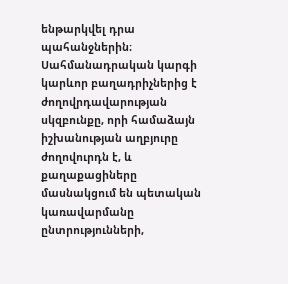ենթարկվել դրա պահանջներին։ Սահմանադրական կարգի կարևոր բաղադրիչներից է ժողովրդավարության սկզբունքը, որի համաձայն իշխանության աղբյուրը ժողովուրդն է, և քաղաքացիները մասնակցում են պետական կառավարմանը ընտրությունների,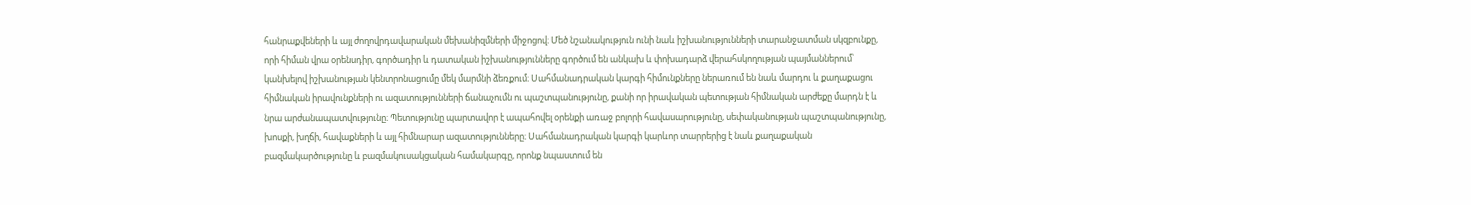հանրաքվեների և այլ ժողովրդավարական մեխանիզմների միջոցով։ Մեծ նշանակություն ունի նաև իշխանությունների տարանջատման սկզբունքը, որի հիման վրա օրենսդիր, գործադիր և դատական իշխանությունները գործում են անկախ և փոխադարձ վերահսկողության պայմաններում՝ կանխելով իշխանության կենտրոնացումը մեկ մարմնի ձեռքում։ Սահմանադրական կարգի հիմունքները ներառում են նաև մարդու և քաղաքացու հիմնական իրավունքների ու ազատությունների ճանաչումն ու պաշտպանությունը, քանի որ իրավական պետության հիմնական արժեքը մարդն է և նրա արժանապատվությունը։ Պետությունը պարտավոր է ապահովել օրենքի առաջ բոլորի հավասարությունը, սեփականության պաշտպանությունը, խոսքի, խղճի, հավաքների և այլ հիմնարար ազատությունները։ Սահմանադրական կարգի կարևոր տարրերից է նաև քաղաքական բազմակարծությունը և բազմակուսակցական համակարգը, որոնք նպաստում են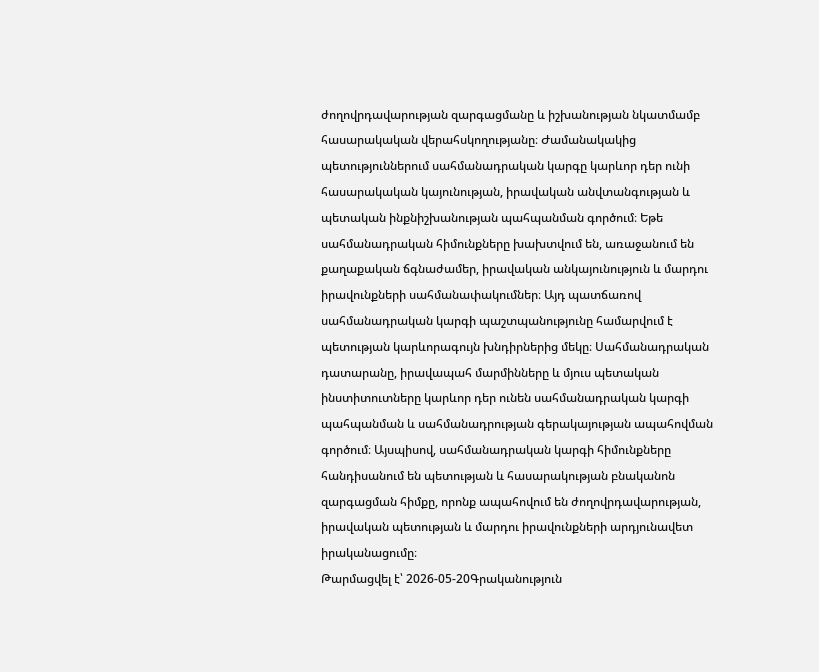ժողովրդավարության զարգացմանը և իշխանության նկատմամբ հասարակական վերահսկողությանը։ Ժամանակակից պետություններում սահմանադրական կարգը կարևոր դեր ունի հասարակական կայունության, իրավական անվտանգության և պետական ինքնիշխանության պահպանման գործում։ Եթե սահմանադրական հիմունքները խախտվում են, առաջանում են քաղաքական ճգնաժամեր, իրավական անկայունություն և մարդու իրավունքների սահմանափակումներ։ Այդ պատճառով սահմանադրական կարգի պաշտպանությունը համարվում է պետության կարևորագույն խնդիրներից մեկը։ Սահմանադրական դատարանը, իրավապահ մարմինները և մյուս պետական ինստիտուտները կարևոր դեր ունեն սահմանադրական կարգի պահպանման և սահմանադրության գերակայության ապահովման գործում։ Այսպիսով, սահմանադրական կարգի հիմունքները հանդիսանում են պետության և հասարակության բնականոն զարգացման հիմքը, որոնք ապահովում են ժողովրդավարության, իրավական պետության և մարդու իրավունքների արդյունավետ իրականացումը։
Թարմացվել է՝ 2026-05-20Գրականություն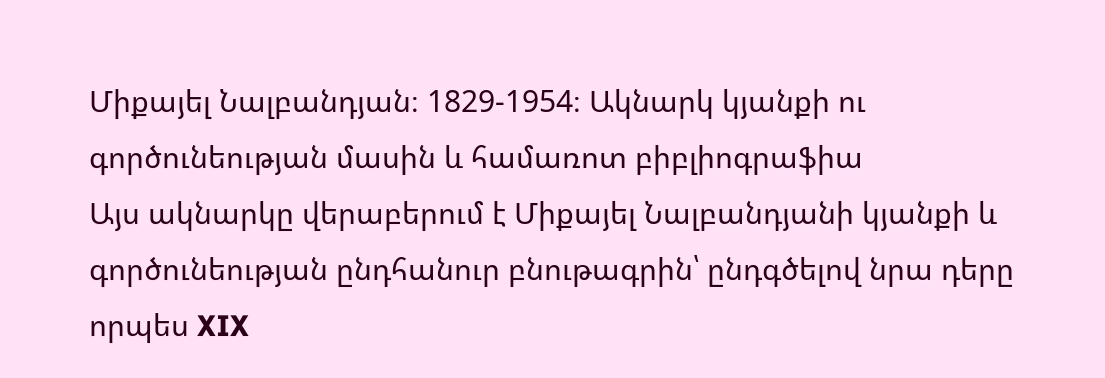Միքայել Նալբանդյան։ 1829-1954։ Ակնարկ կյանքի ու գործունեության մասին և համառոտ բիբլիոգրաֆիա
Այս ակնարկը վերաբերում է Միքայել Նալբանդյանի կյանքի և գործունեության ընդհանուր բնութագրին՝ ընդգծելով նրա դերը որպես XIX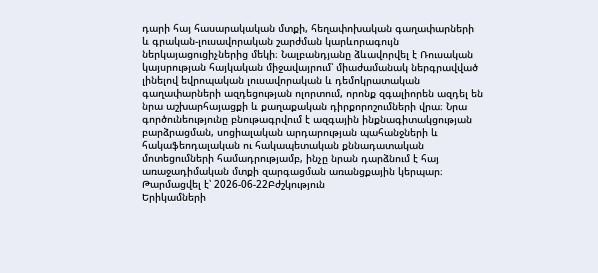դարի հայ հասարակական մտքի, հեղափոխական գաղափարների և գրական-լուսավորական շարժման կարևորագույն ներկայացուցիչներից մեկի։ Նալբանդյանը ձևավորվել է Ռուսական կայսրության հայկական միջավայրում՝ միաժամանակ ներգրավված լինելով եվրոպական լուսավորական և դեմոկրատական գաղափարների ազդեցության ոլորտում, որոնք զգալիորեն ազդել են նրա աշխարհայացքի և քաղաքական դիրքորոշումների վրա։ Նրա գործունեությունը բնութագրվում է ազգային ինքնագիտակցության բարձրացման, սոցիալական արդարության պահանջների և հակաֆեոդալական ու հակապետական քննադատական մոտեցումների համադրությամբ, ինչը նրան դարձնում է հայ առաջադիմական մտքի զարգացման առանցքային կերպար։
Թարմացվել է՝ 2026-06-22Բժշկություն
Երիկամների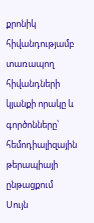քրոնիկ հիվանդությամբ տառապող հիվանդների կյանքի որակը և գործոնները՝ հեմոդիալիզային թերապիայի ընթացքում
Սույն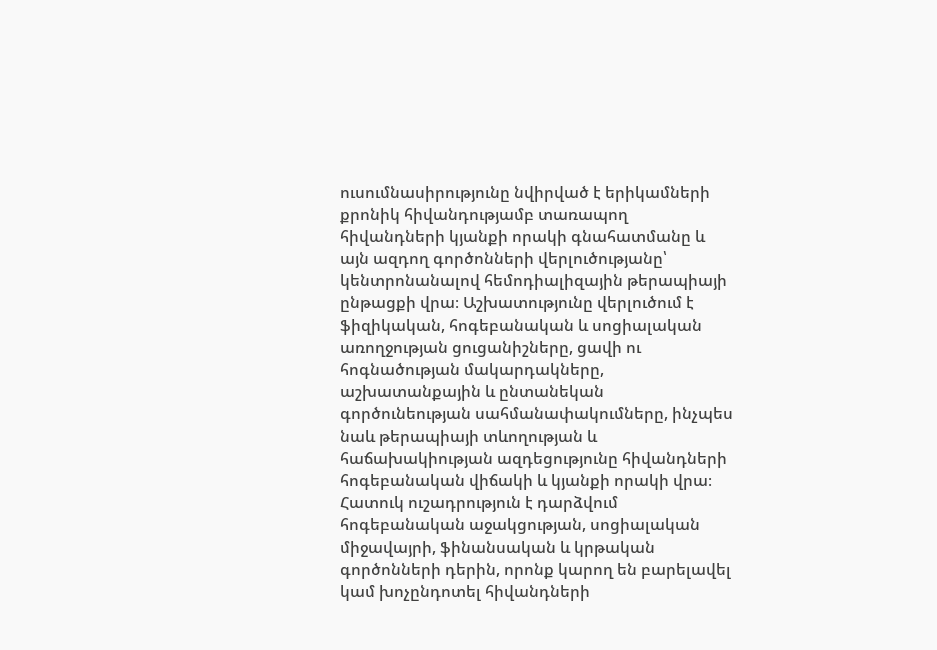ուսումնասիրությունը նվիրված է երիկամների քրոնիկ հիվանդությամբ տառապող հիվանդների կյանքի որակի գնահատմանը և այն ազդող գործոնների վերլուծությանը՝ կենտրոնանալով հեմոդիալիզային թերապիայի ընթացքի վրա։ Աշխատությունը վերլուծում է ֆիզիկական, հոգեբանական և սոցիալական առողջության ցուցանիշները, ցավի ու հոգնածության մակարդակները, աշխատանքային և ընտանեկան գործունեության սահմանափակումները, ինչպես նաև թերապիայի տևողության և հաճախակիության ազդեցությունը հիվանդների հոգեբանական վիճակի և կյանքի որակի վրա։ Հատուկ ուշադրություն է դարձվում հոգեբանական աջակցության, սոցիալական միջավայրի, ֆինանսական և կրթական գործոնների դերին, որոնք կարող են բարելավել կամ խոչընդոտել հիվանդների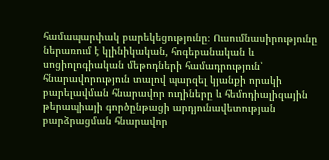համապարփակ բարեկեցությունը։ Ուսումնասիրությունը ներառում է կլինիկական, հոգեբանական և սոցիոլոգիական մեթոդների համադրություն՝ հնարավորություն տալով պարզել կյանքի որակի բարելավման հնարավոր ուղիները և հեմոդիալիզային թերապիայի գործընթացի արդյունավետության բարձրացման հնարավոր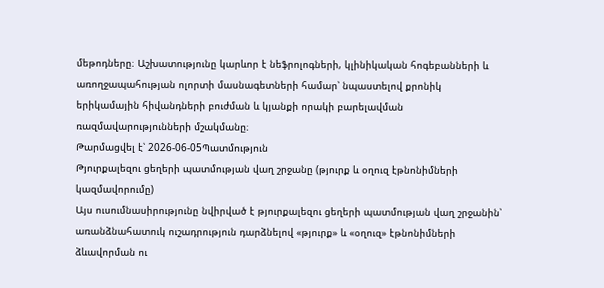մեթոդները։ Աշխատությունը կարևոր է նեֆրոլոգների, կլինիկական հոգեբանների և առողջապահության ոլորտի մասնագետների համար՝ նպաստելով քրոնիկ երիկամային հիվանդների բուժման և կյանքի որակի բարելավման ռազմավարությունների մշակմանը։
Թարմացվել է՝ 2026-06-05Պատմություն
Թյուրքալեզու ցեղերի պատմության վաղ շրջանը (թյուրք և օղուզ էթնոնիմների կազմավորումը)
Այս ուսումնասիրությունը նվիրված է թյուրքալեզու ցեղերի պատմության վաղ շրջանին՝ առանձնահատուկ ուշադրություն դարձնելով «թյուրք» և «օղուզ» էթնոնիմների ձևավորման ու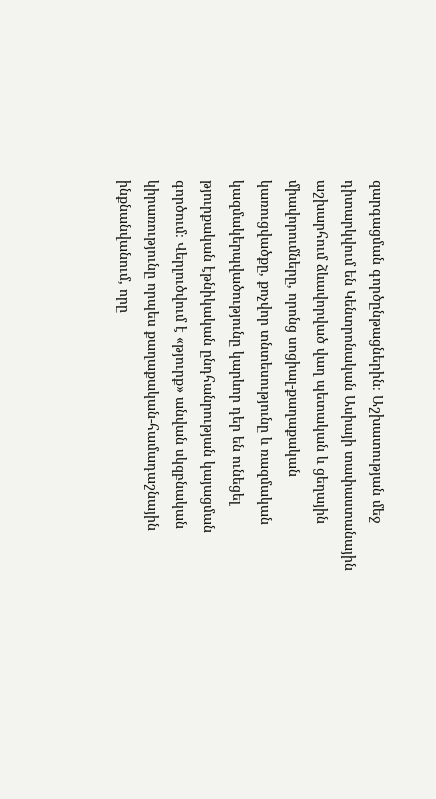զարգացման գործընթացներին։ Աշխատության մեջ դիտարկվում են Կենտրոնական Ասիայի տափաստանային աշխարհում ձևավորված վաղ պետական և ցեղային միավորումները, որոնց սոցիալ-քաղաքական կառուցվածքը, քոչվոր տնտեսությունը և ռազմական կազմակերպվածությունը կարևոր դեր են ունեցել թյուրքական էթնիկական ընդհանրության կայացման գործում։ Վերլուծվում է «թյուրք» անվան սկզբնական կիրառությունը որպես քաղաքական-համադաշնային ինքնանվանում, որը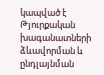կապված է Թյուրքական խագանատների ձևավորման և ընդլայնման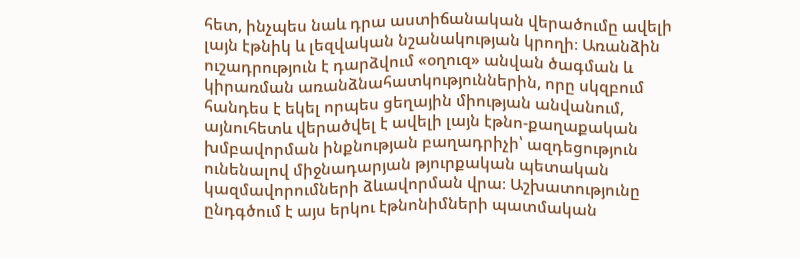հետ, ինչպես նաև դրա աստիճանական վերածումը ավելի լայն էթնիկ և լեզվական նշանակության կրողի։ Առանձին ուշադրություն է դարձվում «օղուզ» անվան ծագման և կիրառման առանձնահատկություններին, որը սկզբում հանդես է եկել որպես ցեղային միության անվանում, այնուհետև վերածվել է ավելի լայն էթնո-քաղաքական խմբավորման ինքնության բաղադրիչի՝ ազդեցություն ունենալով միջնադարյան թյուրքական պետական կազմավորումների ձևավորման վրա։ Աշխատությունը ընդգծում է այս երկու էթնոնիմների պատմական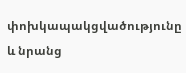փոխկապակցվածությունը և նրանց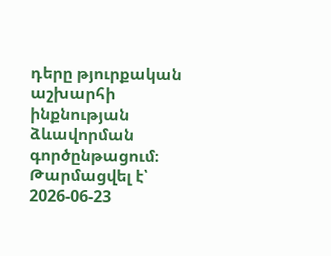դերը թյուրքական աշխարհի ինքնության ձևավորման գործընթացում։
Թարմացվել է՝ 2026-06-23